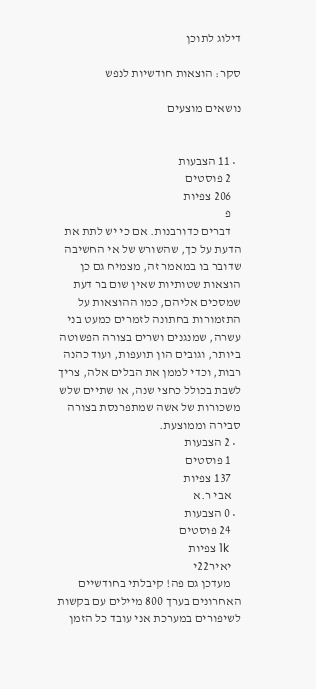דילוג לתוכן

סקר: הוצאות חודשיות לנפש

נושאים מוצעים


  • 11 הצבעות
    2 פוסטים
    206 צפיות
    פ
    דברים כדורבנות. אם כי יש לתת את הדעת על כך, שהשורש של אי החשיבה שדובר בו במאמר זה, מצמיח גם כן הוצאות שטותיות שאין שום בר דעת שמסכים אליהם, כמו ההוצאות על התזמורות בחתונה לזמרים כמעט בני עשרה, שמנגנים ושרים בצורה הפשוטה ביותר, וגובים הון תועפות, ועוד כהנה רבות, וכדי לממן את הבלים אלה, צריך לשבת בכולל כחצי שנה, או שתיים שלש משכורות של אשה שמתפרנסת בצורה סבירה וממוצעת.
  • 2 הצבעות
    1 פוסטים
    137 צפיות
    אבי ר.א
  • 0 הצבעות
    24 פוסטים
    1k צפיות
    יאיר22י
    מעדכן גם פה! קיבלתי בחודשיים האחרונים בערך 800 מיילים עם בקשות לשיפורים במערכת אני עובד כל הזמן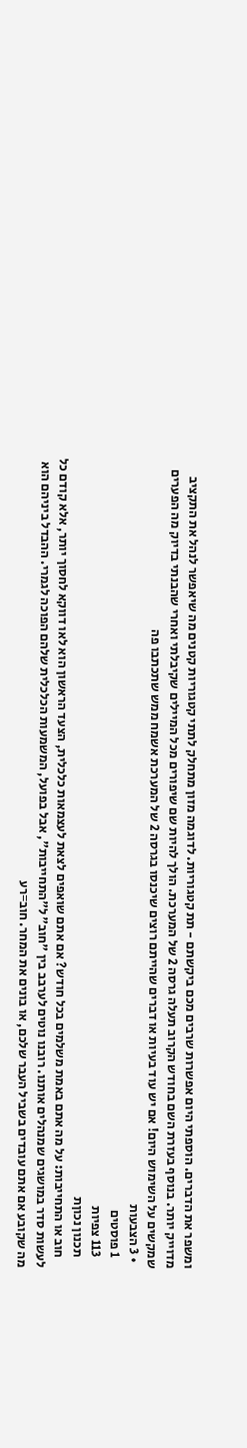ומשפר את הדברים. הוספתי היום אפשרות שרבים מכם ביקשתם - תת קטגוריות. לדוגמה מזון מתחלק לתתי קטגוריות קטנים מה שיאפשר לנהל את התקציב מדוייק יותר. בנוסף בעזרת השם בחודש הקרוב תעלה גרסה 2 של המערכת. הולך להיות שם שיפורים מכל המיילים שקיבלתי ואחרי שהבנתי בדיוק מה הפערים שמקשים על השימוש היום! אם יש עוד בעיות או דברים שהייתם רוצים שיכנסו בגרסה 2 של המערכת אשמח ממש שתכתבו פה
  • 3 הצבעות
    1 פוסטים
    113 צפיות
    תכנון נכוןת
    חוב או התחייבות: על מה אתם באמת משלמים בכל חודש? אם אתם שואפים לצאת לעצמאות כלכלית, הצעד הראשון הוא לאו דווקא לחסוך יותר, אלא קודם כל לעשות סדר במושגים שמנהלים אותנו. רובנו נוטים לערבב בין "חוב" ל"התחייבות", אבל בפועל, המשמעות הכלכלית שלהם הפוכה לגמרי. ההבדל ביניהם הוא מה שקובע אם אתם עובדים בשביל העבר שלכם, או בונים את המחר. חוב=רע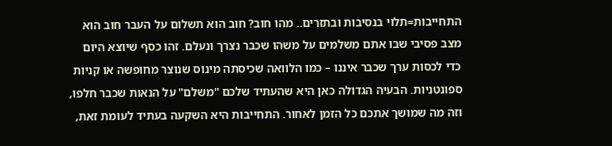התחייבות=תלוי בנסיבות ובתזרים.. מהו חוב? חוב הוא תשלום על העבר חוב הוא מצב פסיבי שבו אתם משלמים על משהו שכבר נצרך ונעלם. זהו כסף שיוצא היום כדי לכסות ערך שכבר איננו – כמו הלוואה שכיסתה מינוס שנוצר מחופשה או קניות ספונטניות. הבעיה הגדולה כאן היא שהעתיד שלכם "משלם" על הנאות שכבר חלפו, וזה מה שמושך אתכם כל הזמן לאחור. התחייבות היא השקעה בעתיד לעומת זאת,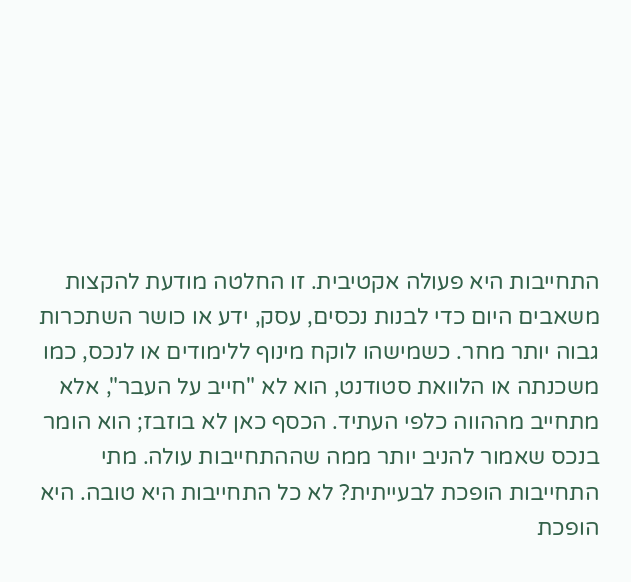התחייבות היא פעולה אקטיבית. זו החלטה מודעת להקצות משאבים היום כדי לבנות נכסים, עסק, ידע או כושר השתכרות גבוה יותר מחר. כשמישהו לוקח מינוף ללימודים או לנכס, כמו משכנתה או הלוואת סטודנט, הוא לא "חייב על העבר", אלא מתחייב מההווה כלפי העתיד. הכסף כאן לא בוזבז; הוא הומר בנכס שאמור להניב יותר ממה שההתחייבות עולה. מתי התחייבות הופכת לבעייתית? לא כל התחייבות היא טובה. היא הופכת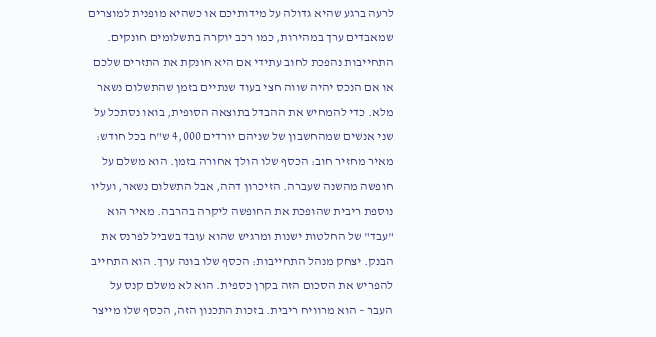לרעה ברגע שהיא גדולה על מידותיכם או כשהיא מופנית למוצרים שמאבדים ערך במהירות, כמו רכב יוקרה בתשלומים חונקים. התחייבות נהפכת לחוב עתידי אם היא חונקת את התזרים שלכם או אם הנכס יהיה שווה חצי בעוד שנתיים בזמן שהתשלום נשאר מלא. כדי להמחיש את ההבדל בתוצאה הסופית, בואו נסתכל על שני אנשים שמהחשבון של שניהם יורדים 4,000 ש"ח בכל חודש: מאיר מחזיר חוב: הכסף שלו הולך אחורה בזמן. הוא משלם על חופשה מהשנה שעברה. הזיכרון דהה, אבל התשלום נשאר, ועליו נוספת ריבית שהופכת את החופשה ליקרה בהרבה. מאיר הוא "עבד" של החלטות ישנות ומרגיש שהוא עובד בשביל לפרנס את הבנק. יצחק מנהל התחייבות: הכסף שלו בונה ערך. הוא התחייב להפריש את הסכום הזה בקרן כספית. הוא לא משלם קנס על העבר – הוא מרוויח ריבית. בזכות התכנון הזה, הכסף שלו מייצר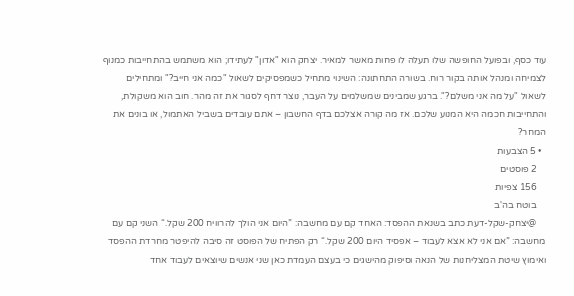עוד כסף, ובפועל החופשה שלו תעלה לו פחות מאשר למאיר. יצחק הוא "אדון" לעתידו; הוא משתמש בהתחייבות כמנוף לצמיחה ומנהל אותה בקור רוח. בשורה התחתונה: השינוי מתחיל כשמפסיקים לשאול "כמה אני חייב?" ומתחילים לשאול "על מה אני משלם?". ברגע שמבינים שמשלמים על העבר, נוצר דחף לסגור את זה מהר. חוב הוא משקולת, והתחייבות חכמה היא המנוע שלכם. אז מה קורה אצלכם בדף החשבון – אתם עובדים בשביל האתמול, או בונים את המחר?
  • 5 הצבעות
    2 פוסטים
    156 צפיות
    בוטח בה'ב
    @יצחק-שקל-דעת כתב בשנאת ההפסד: האחד קם עם מחשבה: ”היום אני הולך להרוויח 200 שקל.“ השני קם עם מחשבה: ”אם אני לא אצא לעבוד – אפסיד היום 200 שקל.“ רק הפתיח של הפוסט זה סיבה להיפטר מחרדת ההפסד ואימוץ שיטת המצליחנות של הנאה וסיפוק מהישגים כי בעצם העמדת כאן שני אנשים שיוצאים לעבוד אחד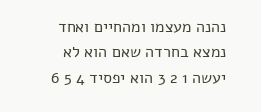נהנה מעצמו ומהחיים ואחד נמצא בחרדה שאם הוא לא יעשה 1 2 3 הוא יפסיד 4 5 6